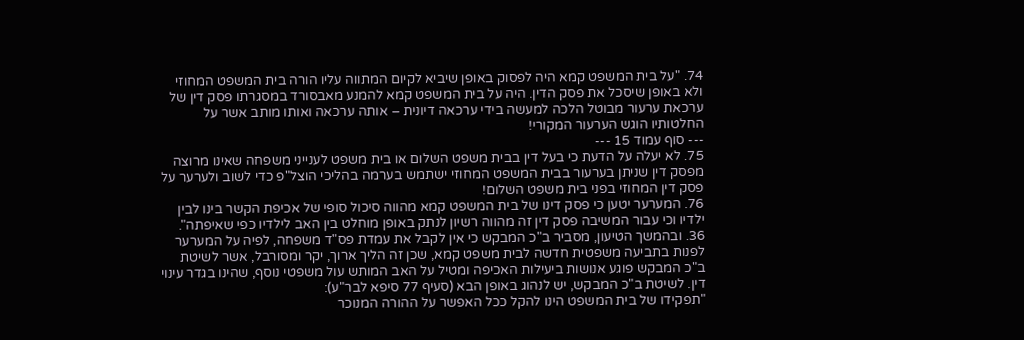74. "על בית המשפט קמא היה לפסוק באופן שיביא לקיום המתווה עליו הורה בית המשפט המחוזי ולא באופן שיסכל את פסק הדין. היה על בית המשפט קמא להמנע מאבסורד במסגרתו פסק דין של ערכאת ערעור מבוטל הלכה למעשה בידי ערכאה דיונית – אותה ערכאה ואותו מותב אשר על החלטותיו הוגש הערעור המקורי!
--- סוף עמוד 15 ---
75. לא יעלה על הדעת כי בעל דין בבית משפט השלום או בית משפט לענייני משפחה שאינו מרוצה מפסק דין שניתן בערעור בבית המשפט המחוזי ישתמש בערמה בהליכי הוצל"פ כדי לשוב ולערער על פסק דין המחוזי בפני בית משפט השלום!
76. המערער יטען כי פסק דינו של בית המשפט קמא מהווה סיכול סופי של אכיפת הקשר בינו לבין ילדיו וכי עבור המשיבה פסק דין זה מהווה רשיון לנתק באופן מוחלט בין האב לילדיו כפי שאיפתה".
36. ובהמשך הטיעון, מסביר ב"כ המבקש כי אין לקבל את עמדת פס"ד משפחה, לפיה על המערער לפנות בתביעה משפטית חדשה לבית משפט קמא, שכן זה הליך ארוך, יקר ומסורבל, אשר לשיטת ב"כ המבקש פוגע אנושות ביעילות האכיפה ומטיל על האב המותש עול משפטי נוסף, שהינו בגדר עינוי דין. לשיטת ב"כ המבקש, יש לנהוג באופן הבא (סעיף 77 סיפא לבר"ע):
"תפקידו של בית המשפט הינו להקל ככל האפשר על ההורה המנוכר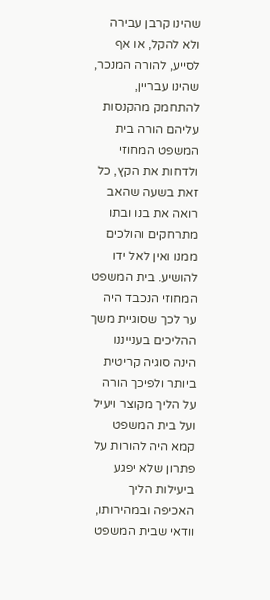שהינו קרבן עבירה ולא להקל, או אף לסייע, להורה המנכר, שהינו עבריין, להתחמק מהקנסות עליהם הורה בית המשפט המחוזי ולדחות את הקץ, כל זאת בשעה שהאב רואה את בנו ובתו מתרחקים והולכים ממנו ואין לאל ידו להושיע. בית המשפט המחוזי הנכבד היה ער לכך שסוגיית משך ההליכים בענייננו הינה סוגיה קריטית ביותר ולפיכך הורה על הליך מקוצר ויעיל ועל בית המשפט קמא היה להורות על פתרון שלא יפגע ביעילות הליך האכיפה ובמהירותו, וודאי שבית המשפט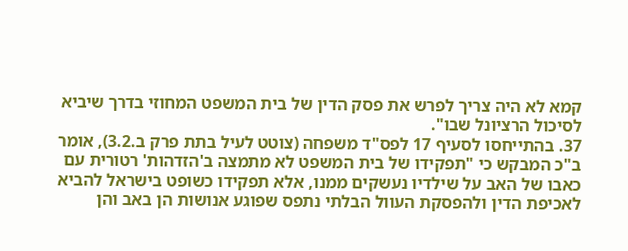קמא לא היה צריך לפרש את פסק הדין של בית המשפט המחוזי בדרך שיביא לסיכול הרציונל שבו".
37. בהתייחסו לסעיף 17 לפס"ד משפחה (צוטט לעיל בתת פרק ב.3.2), אומר ב"כ המבקש כי "תפקידו של בית המשפט לא מתמצה ב'הזדהות' רטורית עם כאבו של האב על שילדיו נעשקים ממנו, אלא תפקידו כשופט בישראל להביא לאכיפת הדין ולהפסקת העוול הבלתי נתפס שפוגע אנושות הן באב והן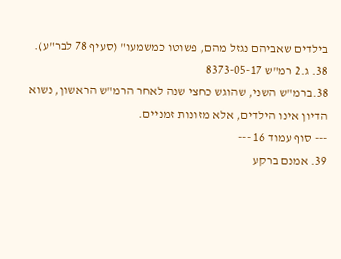בילדים שאביהם נגזל מהם, פשוטו כמשמעו" (סעיף 78 לבר"ע).
38. ג.2 רמ"ש 8373-05-17
38.ברמ"ש השני, שהוגש כחצי שנה לאחר הרמ"ש הראשון, נשוא הדיון אינו הילדים, אלא מזונות זמניים.
--- סוף עמוד 16 ---
39. אמנם ברקע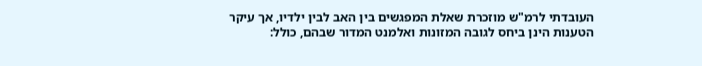העובדתי לרמ"ש מוזכרת שאלת המפגשים בין האב לבין ילדיו, אך עיקר הטענות הינן ביחס לגובה המזונות ואלמנט המדור שבהם, כולל: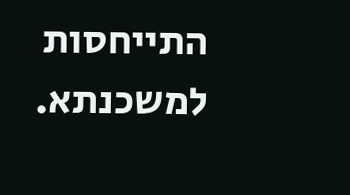התייחסות למשכנתא.